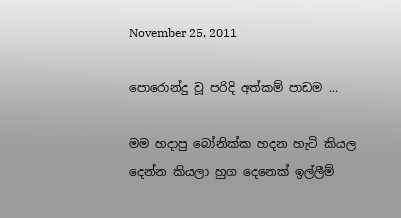November 25, 2011

පොරොන්දු වූ පරිදි ‍අත්කම් පාඩම ...

මම හදාපු බෝනික්ක හදන හැටි කියල දෙන්න කියලා හුග දෙනෙක් ඉල්ලීම්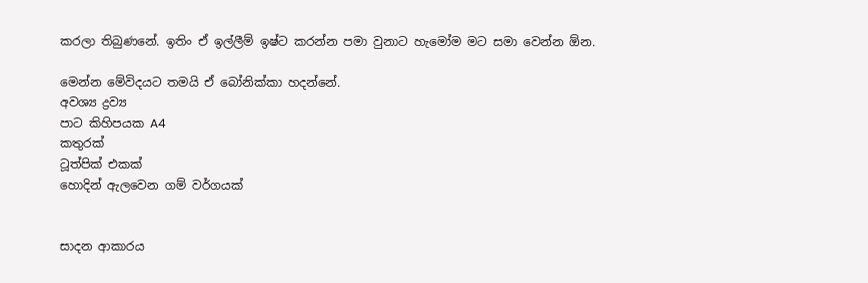කරලා තිබුණනේ. ඉතිං ඒ ඉල්ලීම් ඉෂ්ට කරන්න පමා වුනාට හැමෝම මට සමා වෙන්න ඕන.

මෙන්න මේවිදයට තමයි ඒ බෝනික්කා හදන්නේ.
අවශ්‍ය ද්‍රව්‍ය
පාට කිහිපයක A4
කතුරක්
ටූත්පික් එකක්
හොදින් ඇලවෙන ගම් වර්ගයක්


සාදන ආකාරය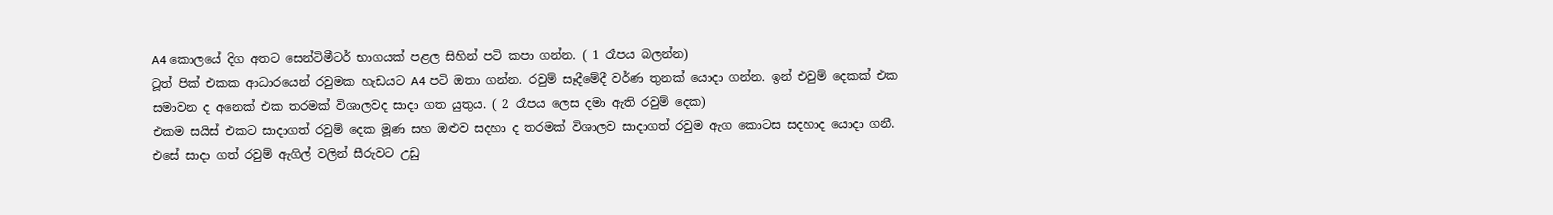A4 කොලයේ දිග අතට සෙන්ටිමීටර් භාගයක් පළල සිහින් පටි කපා ගන්න. ( 1 රෑපය බලන්න)
ටූත් පික් එකක ආධාරයෙන් රවුමක හැඩයට A4 පටි ඔතා ගන්න. රවුම් සෑදීමේදී වර්ණ තුනක් යොදා ගන්න. ඉන් එවුම් දෙකක් එක සමාවන ද අනෙක් එක තරමක් විශාලවද සාදා ගත යුතුය. ( 2 රෑපය ලෙස දමා ඇති රවුම් දෙක)
එකම සයිස් එකට සාදාගත් රවුම් දෙක මූණ සහ ඔළුව සදහා ද තරමක් විශාලව සාදාගත් රවුම ඇග කොටස සදහාද යොදා ගනී.
එසේ සාදා ගත් රවුම් ඇගිල් වලින් සීරුවට උඩු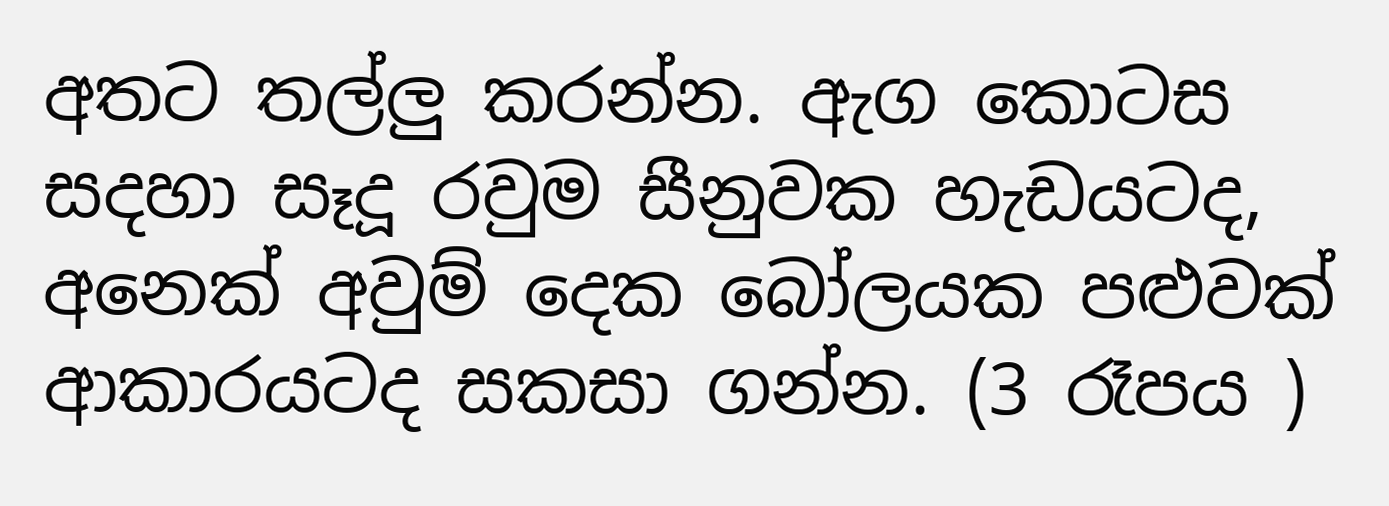අතට තල්ලු කරන්න. ඇග කොටස සදහා සෑදූ රවුම සීනුවක හැඩයටද, අනෙක් අවුම් දෙක බෝලයක පළුවක් ආකාරයටද සකසා ගන්න. (3 රෑපය )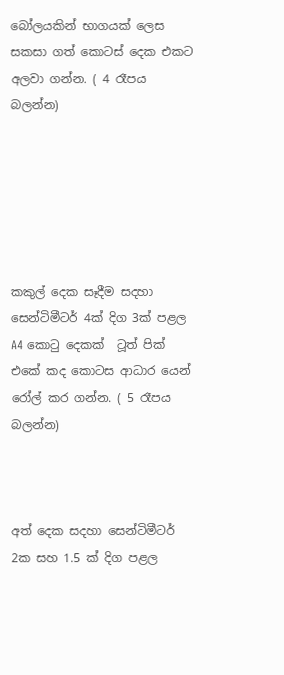බෝලයකින් භාගයක් ලෙස සකසා ගත් කොටස් දෙක එකට අලවා ගන්න. ( 4 රෑපය බලන්න)






කකුල් දෙක සෑදීම සදහා සෙන්ටිමීටර් 4ක් දිග 3ක් පළල A4 කොටු දෙකක්  ටූත් පික් එකේ කද කොටස ආධාර යෙන් රෝල් කර ගන්න. ( 5 රෑපය බලන්න)



අත් දෙක සදහා සෙන්ටිමීටර් 2ක සහ 1.5 ක් දිග පළල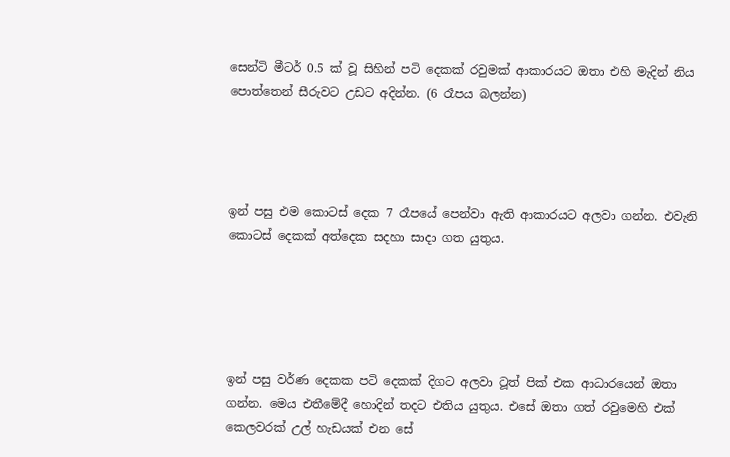සෙන්ටි මීටර් 0.5 ක් වූ සිහින් පටි දෙකක් රවුමක් ආකාරයට ඔතා එහි මැදින් නිය පොත්තෙන් සීරුවට උඩට අදින්න. (6 රෑපය බලන්න)




ඉන් පසු එම කොටස් දෙක 7 රෑපයේ පෙන්වා ඇති ආකාරයට අලවා ගන්න. එවැනි කොටස් දෙකක් අත්දෙක සදහා සාදා ගත යුතුය.





ඉන් පසු වර්ණ දෙකක පටි දෙකක් දිගට අලවා ටූත් පික් එක ආධාරයෙන් ඔතා ගන්න. මෙය එතීමේදී හොදින් තදට එතිය යුතුය. එසේ ඔතා ගත් රවුමෙහි එක් කෙලවරක් උල් හැඩයක් එන සේ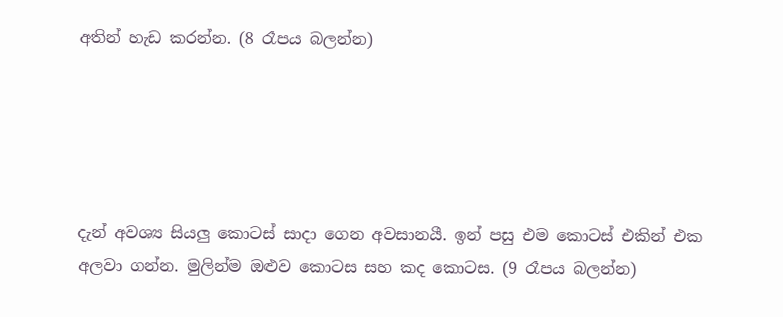අතින් හැඩ කරන්න. (8 රෑපය බලන්න)





දැන් අවශ්‍ය සියලු කොටස් සාදා ගෙන අවසානයී. ඉන් පසු එම කොටස් එකින් එක අලවා ගන්න. මුලින්ම ඔළුව කොටස සහ කද කොටස. (9 රෑපය බලන්න)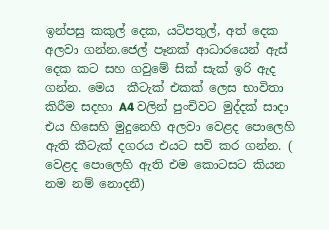ඉන්පසු කකුල් දෙක, යටිපතුල්, අත් දෙක අලවා ගන්න.ජෙල් පෑනක් ආධාරයෙන් ඇස් දෙක කට සහ ගවුමේ සික් සැක් ඉරි ඇද ගන්න. මෙය  කීටැක් එකක් ලෙස භාවිතා කිරීම සදහා A4 වලින් පුංචිවට මුද්දක් සාදා එය හිසෙහි මුදුනෙහි අලවා වෙළද පොලෙහි ඇති කීටැක් දගරය එයට සවි කර ගන්න. ( වෙළද පොලෙහි ඇති එම කොටසට කියන නම නම් නොදනී)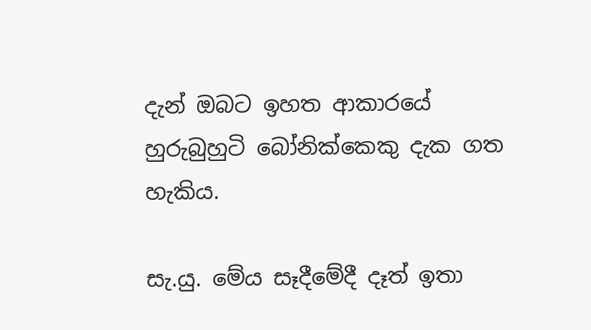දැන් ඔබට ඉහත ආකාරයේ හුරුබුහුටි බෝනික්කෙකු දැක ගත හැකිය.

සැ.යු. මේය සෑ‍දීමේදී දෑත් ඉතා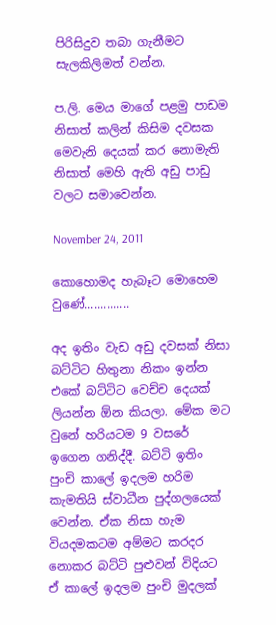පිරිසිදුව තබා ගැනීමට සැලකිලිමත් වන්න.

ප.ලි. මෙය මාගේ පළමු පාඩම නිසාත් කලින් කිසිම දවසක මෙවැනි දෙයක් කර නොමැති නිසාත් මෙහි ඇති අඩු පාඩු වලට සමාවෙන්න.

November 24, 2011

කොහොමද හැබෑට මොහෙම වුණේ..............

අද ඉතිං වැඩ අඩු දවසක් නිසා බට්ටිට හිතුනා නිකං ඉන්න එකේ බට්ටිට වෙච්ච දෙයක් ලියන්න ඕන කියලා. මේක මට වුනේ හරියටම 9 වසරේ ඉගෙන ගනිද්දී. බට්ටි ඉතිං පුංචි කාලේ ඉදලම හරිම කැමතියි ස්වාධීන පුද්ගලයෙක් වෙන්න. ඒක නිසා හැම වියදමකටම අම්මට කරදර නොකර බට්ටි පුළුවන් විදියට ඒ කාලේ ඉදලම පුංචි මුදලක්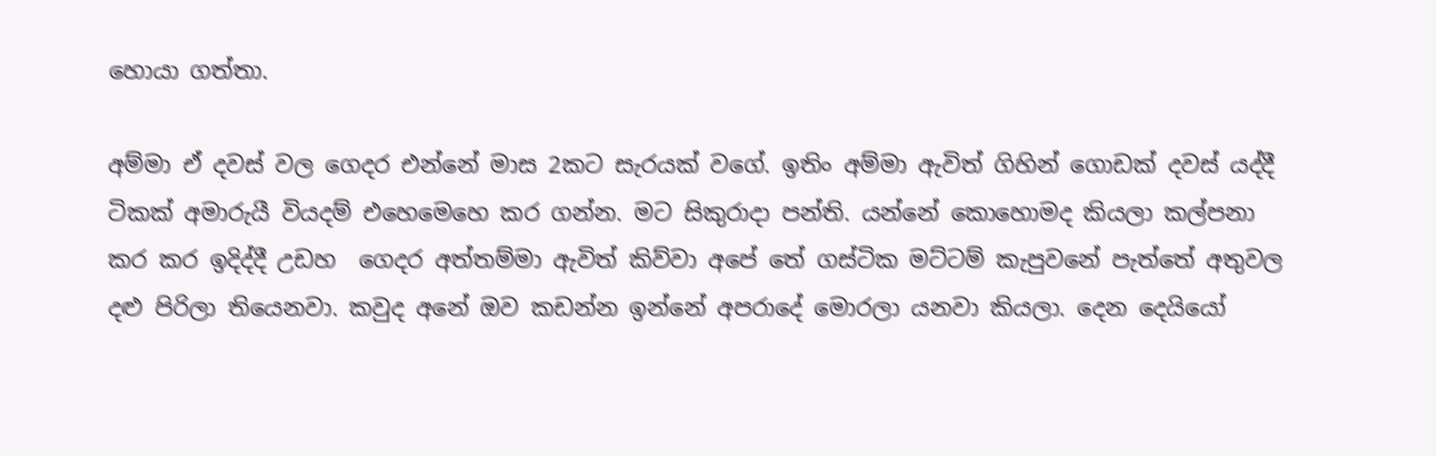හොයා ගත්තා.

අම්මා ඒ දවස් වල ගෙදර එන්නේ මාස 2කට සැරයක් වගේ. ඉතිං අම්මා ඇවිත් ගිහින් ගොඩක් දවස් යද්දී ටිකක් අමාරුයී වියදම් එහෙමෙහෙ කර ගන්න. මට සිකුරාදා පන්ති. යන්නේ කොහොමද කියලා කල්පනා කර කර ඉදිද්දී උඩහ  ගෙදර අත්තම්මා ඇවිත් කිව්වා අපේ තේ ගස්ටික මට්ටම් කැපුවනේ පැත්තේ අතුවල දළු පිරිලා තියෙනවා. කවුද අනේ ඔව කඩන්න ඉන්නේ අපරාදේ මොරලා යනවා කියලා. දෙන දෙයියෝ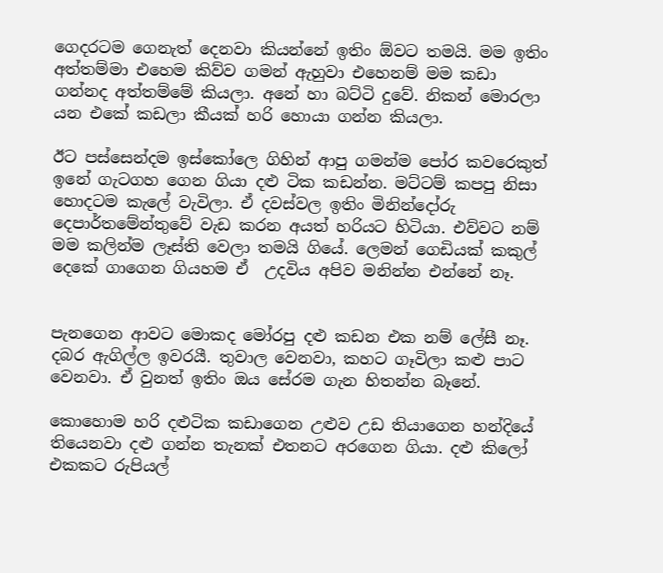ගෙදරටම ගෙනැත් දෙනවා කියන්නේ ඉතිං ඕවට තමයි. මම ඉතිං අත්තම්මා එහෙම කිව්ව ගමන් ඇහුවා එහෙනම් මම කඩා ගන්නද අත්තම්මේ කියලා. අනේ හා බට්ටි දුවේ. නිකන් මොරලා යන එකේ කඩලා කීයක් හරි හොයා ගන්න කියලා.

ඊට පස්සෙන්දම ඉස්කෝලෙ ගිහින් ආපු ගමන්ම පෝර කවරෙකුත් ඉනේ ගැටගහ ගෙන ගියා දළු ටික කඩන්න. මට්ටම් කපපු නිසා හොදටම කැලේ වැවිලා. ඒ දවස්වල ඉතිං මිනින්දෝරු දෙපාර්තමේන්තුවේ වැඩ කරන අයත් හරියට හිටියා. එව්වට නම් මම කලින්ම ලෑස්ති වෙලා තමයි ගියේ. ලෙමන් ගෙඩියක් කකුල් දෙකේ ගාගෙන ගියහම ඒ  උදවිය අපිව මනින්න එන්නේ නෑ.


පැනගෙන ආවට මොකද මෝරපු දළු කඩන එක නම් ලේසී නෑ. දබර ඇගිල්ල ඉවරයී. තුවාල වෙනවා, කහට ගෑවිලා කළු පාට වෙනවා. ඒ වුනත් ඉතිං ඔය සේරම ගැන හිතන්න බෑනේ.

කොහොම හරි දළුටික කඩාගෙන උළුව උඩ තියාගෙන හන්දියේ තියෙනවා දළු ගන්න තැනක් එතනට අරගෙන ගියා. දළු කිලෝ එකක‍ට රුපියල්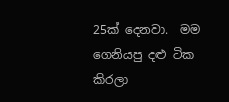25ක් දෙනවා.  මම ගෙනියපු දළු ටික කිරලා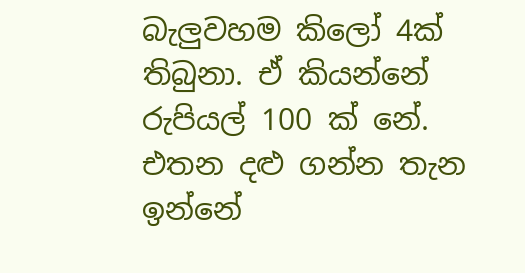බැලුවහම කිලෝ 4ක් තිබුනා. ඒ කියන්නේ රුපියල් 100 ක් නේ. එතන දළු ගන්න තැන ඉන්නේ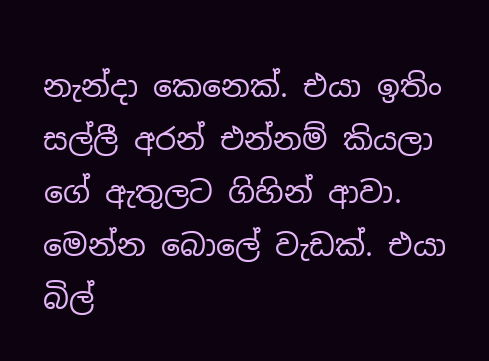නැන්දා කෙනෙක්. එයා ඉතිං සල්ලී අරන් එන්නම් කියලා ගේ ඇතුලට ගිහින් ආවා. මෙන්න බොලේ වැඩක්. එයා බිල්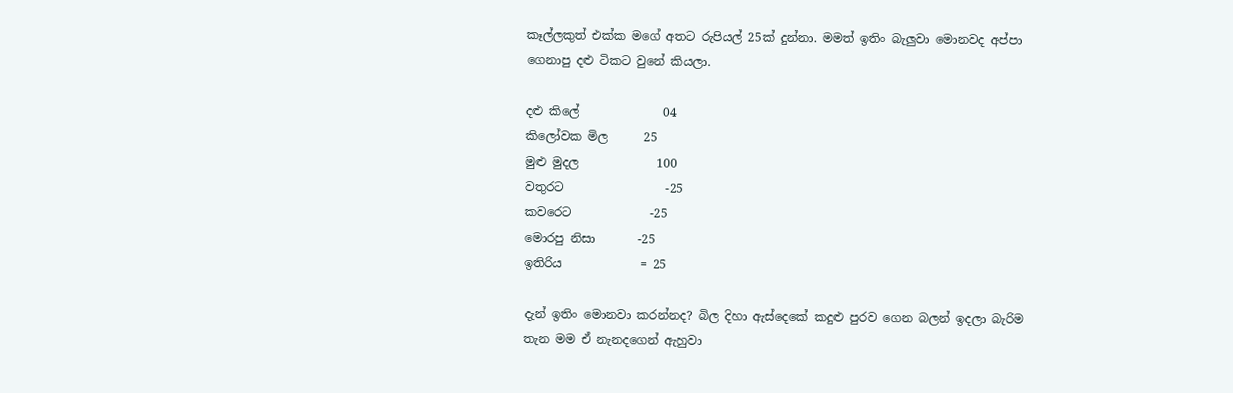කෑල්ලකුත් එක්ක මගේ අතට රුපියල් 25ක් දුන්නා. මමත් ඉතිං බැලුවා මොනවද අප්පා ගෙනාපු දළු ටිකට වුනේ කියලා.

දළු කිලේ              04
කිලෝවක මිල      25
මුළු මුදල             100
වතුරට                 -25
කවරෙට             -25
මොරපු නිසා       -25
ඉතිරිය             = 25

දැන් ඉතිං මොනවා කරන්නද? බිල දිහා ඇස්දෙකේ කදුළු පුරව ගෙන බලන් ඉදලා බැරිම තැන මම ඒ නැනදගෙන් ඇහුවා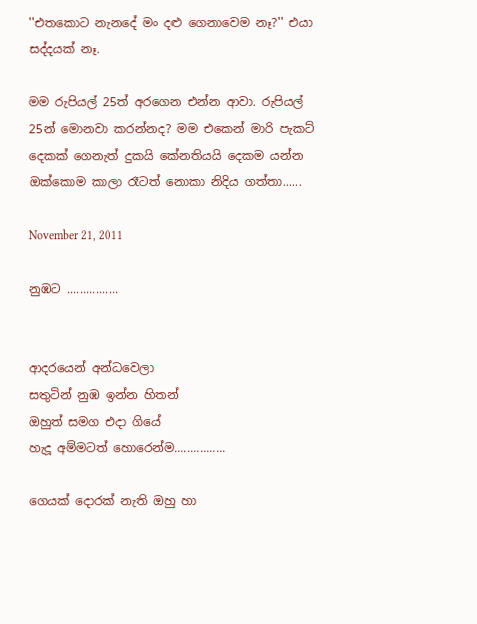''එතකොට නැනදේ මං දළු ගෙනාවෙම නෑ?'' එයා සද්දයක් නෑ.

මම රුපියල් 25ත් අරගෙන එන්න ආවා. රුපියල් 25න් මොනවා කරන්නද? මම එකෙන් මාරි පැකට් දෙකක් ගෙනැත් දුකයි කේනතියයි දෙකම යන්න ඔක්කොම කාලා රෑටත් නොකා නිදිය ගත්තා......

November 21, 2011

නුඹට ................


ආදරයෙන් අන්ධවෙලා
සතුටින් නුඹ ඉන්න හිතන්
ඔහුත් සමග එදා ගියේ
හැදූ අම්මටත් හොරෙන්ම................

ගෙයක් දොරක් නැති ඔහු හා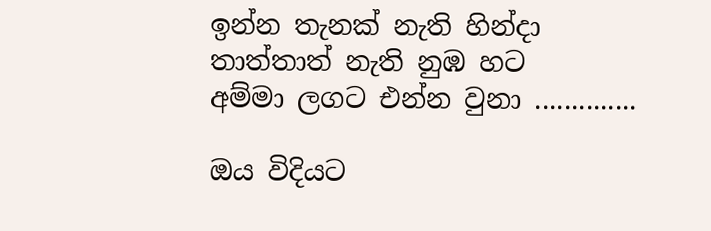ඉන්න තැනක් නැති හින්දා
තාත්තාත් නැති නුඹ හට
අම්මා ලගට එන්න වුනා ..............

ඔය විදියට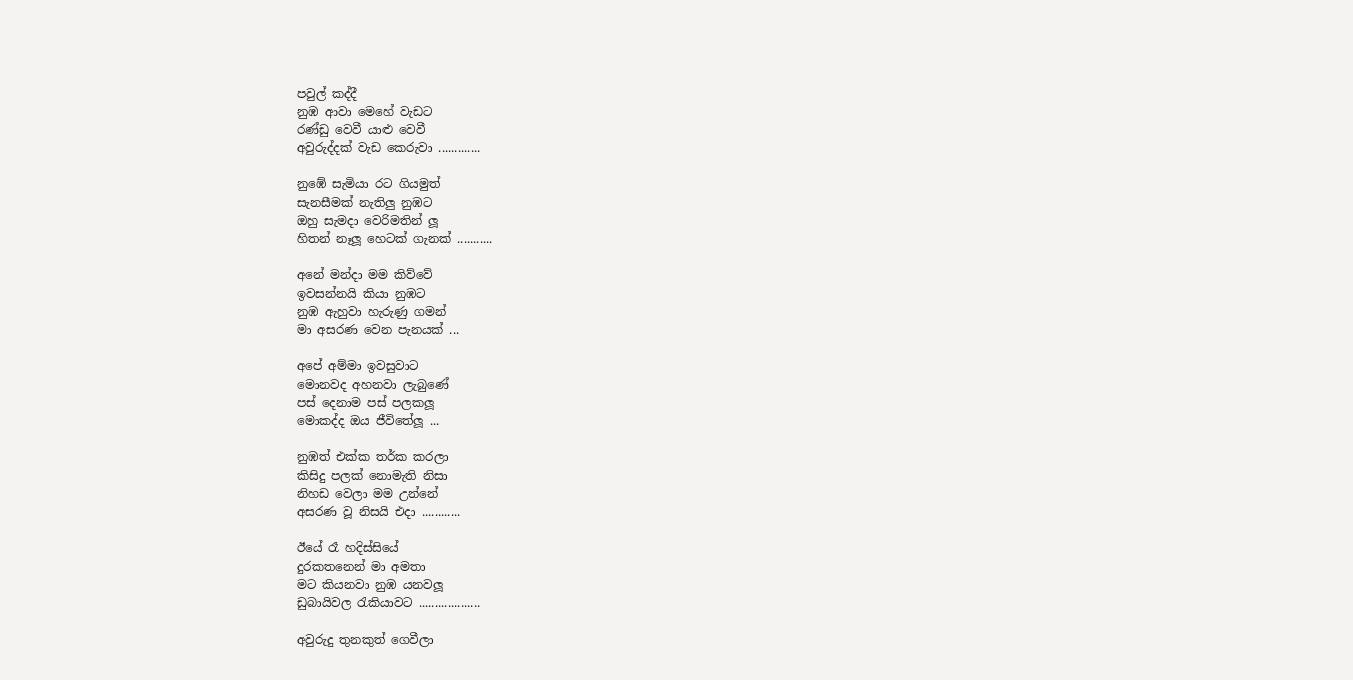පවුල් කද්දී
නුඹ ආවා මෙහේ වැඩට
රණ්ඩු වෙවී යාළු වෙවී
අවුරුද්දක් වැඩ කෙ‍රුවා .............

නුඹේ සැමියා රට ගියමුත්
සැනසීමක් නැතිලු නුඹට
ඔහු සැමදා වෙරිමතින් ලූ
හිතන් නෑලූ හෙටක් ගැනක් ...........

අනේ මන්දා මම කිව්වේ
ඉවසන්නයි කියා නුඹට
නුඹ ඇහුවා හැරුණු ගමන්
මා අසරණ වෙන පැනයක් ...

අපේ අම්මා ඉවසුවාට
මොනවද අහනවා ලැබුණේ
පස් දෙනාම පස් පලකලූ
මොකද්ද ඔය ජීවිතේලූ ...

නුඹත් එක්ක තර්ක කරලා
කිසිදු පලක් නොමැති නිසා
නිහඩ වෙලා මම උන්නේ
අසරණ වූ නිසයි එදා ............

ඊයේ රෑ හදිස්සියේ
දුරකතනෙන් මා අමතා
මට කියනවා නුඹ යනවලූ
ඩුබා‍යිවල රැකියාවට ...................

අවුරුදු තුනකුත් ගෙවීලා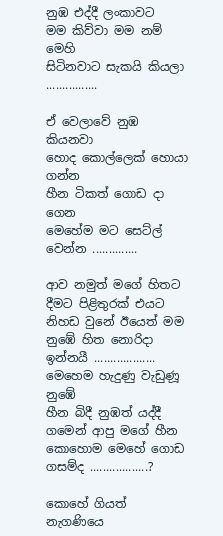නුඹ එද්දී ලංකාවට
මම කිව්වා මම නම් මෙහි
සිටිනවාට සැකයි කියලා ................

ඒ වෙලාවේ නුඹ කියනවා
හොද කොල්ලෙක් හොයා ගන්න
හීන ටිකත් ගොඩ දා ගෙන
මෙහේම මට සෙට්ල් වෙන්න ..............

ආව නමුත් මගේ හිතට
දීමට පිළිතුරක් එයට
නිහඩ වුනේ ඊයෙත් මම
නුඹේ හිත නොරිදා ඉන්නයී ...................
මෙහෙම හැදුණු වැඩුණූ නුඹේ
හීන බිදී නුඹත් යද්දී
ගමෙන් ආපු මගේ හීන
කොහොම මෙහේ ගොඩ ගසම්ද ..................?

කොහේ ගියත් නැගණියෙ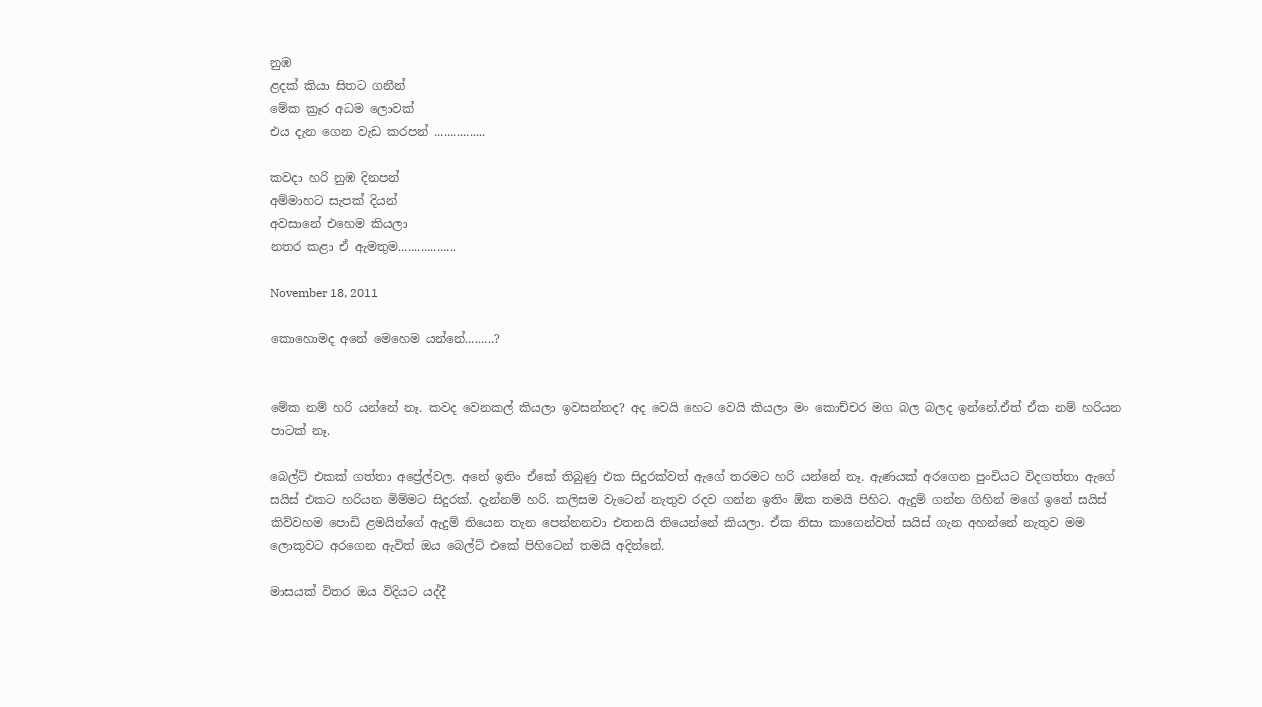නුඹ
ළදක් කියා සිතට ගනීන්
මේක ක්‍රෑර අධම ලොවක්
එය දැන ගෙන වැඩ කරපන් ................

කවදා හරි නුඹ දිනපන්
අම්මාහට සැපක් දියන්
අවසානේ එහෙම කියලා
නතර කළා ඒ ඇමතුම..................

November 18, 2011

කොහොමද අනේ මෙහෙම යන්නේ.........?


මේක නම් හරි යන්නේ නෑ. කවද වෙනකල් කියලා ඉවසන්නද? අද වෙයි හෙට වෙයි කියලා මං කොච්චර මග බල බලද ඉන්නේ.ඒත් ඒක නම් හරියන පාටක් නෑ.

බෙල්ට් එකක් ගත්තා අප්‍රේල්වල. අනේ ඉතිං ඒකේ තිබුණු එක සිදුරක්වත් ඇගේ තරමට හරි යන්නේ නෑ. ඇණයක් අරගෙන පුංචියට විදගත්තා ඇගේ සයිස් එකට හරියන මිම්මට සිදුරක්. දැන්නම් හරි. කලිසම වැටෙන් නැතුව රදව ගන්න ඉතිං ඕක තමයි පිහිට. ඇදුම් ගන්න ගිහින් මගේ ඉනේ සයිස් කිව්වහම පොඩි ළමයින්ගේ ඇදුම් තියෙන තැන පෙන්නනවා එතනයි තියෙන්නේ කියලා. ඒක නිසා කාගෙන්වත් සයිස් ගැන අහන්නේ නැතුව මම ලොකුවට අරගෙන ඇවිත් ඔය බෙල්ට් එකේ පිහිටෙන් තමයි අදින්නේ.

මාසයක් විතර ඔය විදියට යද්දී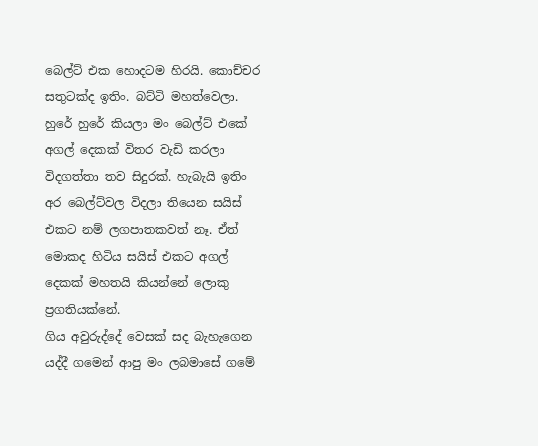බෙල්ට් එක හොදටම හිරයි. කොච්චර සතුටක්ද ඉතිං. බට්ටි මහත්වෙලා. හුරේ හුරේ කියලා මං බෙල්ට් එකේ අගල් දෙකක් විතර වැඩි කරලා විදගත්තා තව සිදුරක්. හැබැයි ඉතිං අර බෙල්ට්වල විදලා තියෙන සයිස් එකට නම් ලගපාතකවත් නෑ. ඒත් මොකද හිටිය සයිස් එකට අගල් දෙකක් මහතයි කියන්නේ ලොකු ප්‍රගතියක්නේ.
ගිය අවුරුද්දේ වෙසක් සද බැහැගෙන යද්දී ගමෙන් ආපු මං ලබමාසේ ගමේ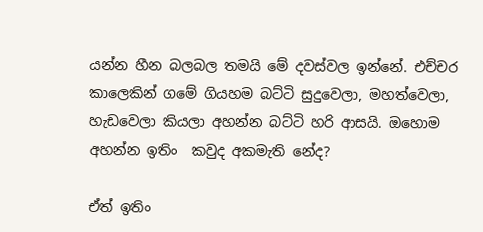යන්න හීන බලබල තමයි මේ දවස්වල ඉන්නේ. එච්චර කාලෙකින් ගමේ ගියහම බට්ටි සුදුවෙලා, මහත්වෙලා, හැඩවෙලා කියලා අහන්න බට්ටි හරි ආසයි. ඔහොම අහන්න ඉතිං  කවුද අකමැති නේද?

ඒත් ඉතිං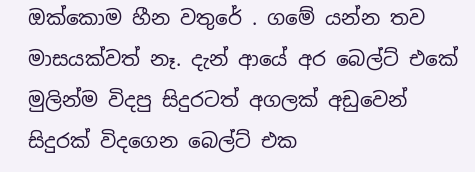ඔක්කොම හීන වතුරේ . ගමේ යන්න තව මාසයක්වත් නෑ. දැන් ආයේ අර බෙල්ට් එකේ මුලින්ම විදපු සිදුරටත් අගලක් අඩුවෙන් සිදුරක් විදගෙන බෙල්ට් එක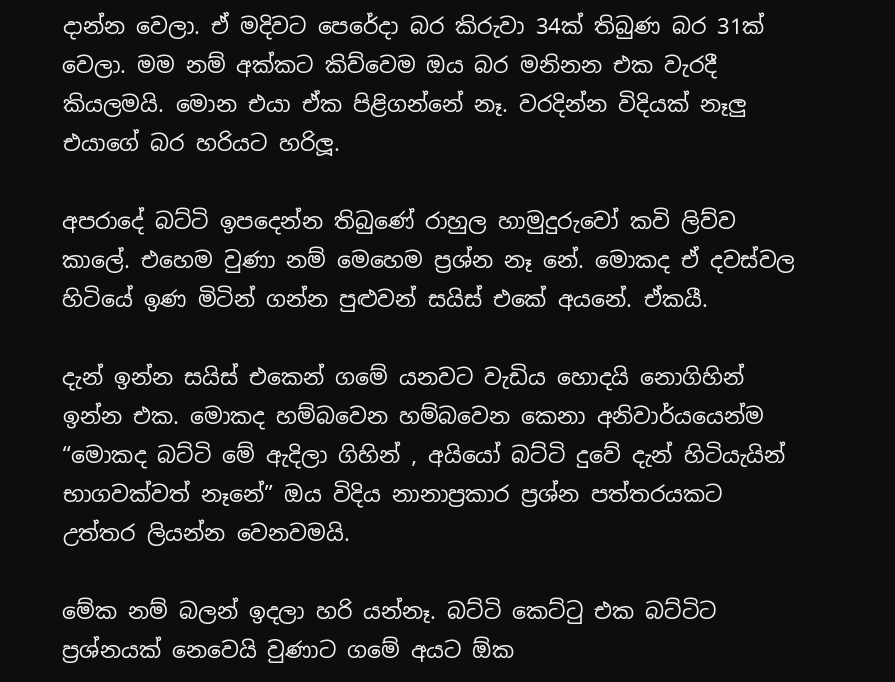දාන්න වෙලා. ඒ මදිවට පෙරේදා බර කිරුවා 34ක් තිබුණ බර 31ක් වෙලා. මම නම් අක්කට කිව්වෙම ඔය බර මනිනන එක වැරදී කියලමයි. මොන එයා ඒක පිළිගන්නේ නෑ. වරදින්න විදියක් නෑලු එයාගේ බර හරියට හරිලූ.

අපරාදේ බට්ටි ඉපදෙන්න තිබුණේ රාහුල හාමුදුරුවෝ කවි ලිව්ව කාලේ. එහෙම වුණා නම් මෙහෙම ප්‍රශ්න නෑ නේ. මොකද ඒ දවස්වල හිටියේ ඉණ මිටින් ගන්න පුළුවන් සයිස් එකේ අයනේ. ඒකයී.

දැන් ඉන්න සයිස් එකෙන් ගමේ යනවට වැඩිය හොදයි නොගිහින් ඉන්න එක. මොකද හම්බවෙන හම්බවෙන කෙනා අනිවාර්යයෙන්ම “මොකද බට්ටි මේ ඇදිලා ගිහින් , අයියෝ බට්ටි දුවේ දැන් හිටියැයින් භාගවක්වත් නෑනේ” ඔය විදිය නානාප්‍රකාර ප්‍රශ්න පත්තරයකට උත්තර ලියන්න වෙනවමයි.

මේක නම් බලන් ඉදලා හරි යන්නෑ. බට්ටි කෙට්ටු එක බට්ටිට ප්‍රශ්නයක් නෙවෙයි වුණාට ගමේ අයට ඕක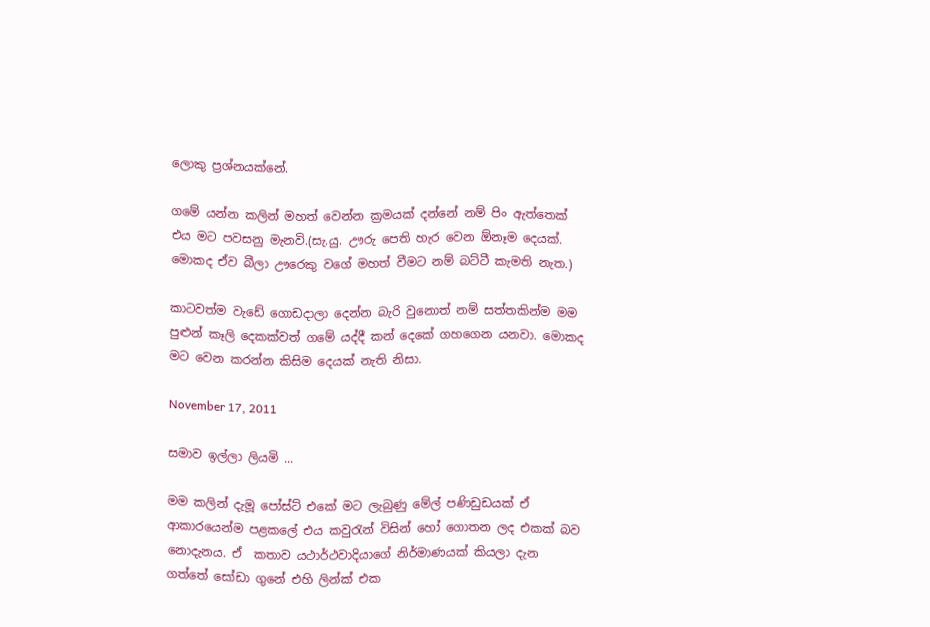ලොකු ප්‍රශ්නයක්නේ.

ගමේ යන්න කලින් මහත් වෙන්න ක්‍රමයක් දන්නේ නම් පිං ඇත්තෙක්  එය මට පවසනු මැනවි.(සැ.යු. ඌරු පෙති හැර වෙන ඕනෑම දෙයක්. මොකද ඒව බීලා ඌරෙකු වගේ මහත් වීමට නම් බට්ටී කැමති නැත.)

කාටවත්ම වැඩේ ගොඩදාලා දෙන්න බැරි වුනොත් නම් සත්තකින්ම මම පුළුන් කෑලි දෙකක්වත් ගමේ යද්දී කන් දෙකේ ගහගෙන යනවා. මොකද මට වෙන කරන්න කිසිම දෙයක් නැති නිසා.

November 17, 2011

සමාව ඉල්ලා ලියමි ...

මම කලින් දැමූ පෝස්ට් එකේ මට ලැබුණු මේල් පණිඩුඩයක් ඒ ආකාරයෙන්ම පළකලේ එය කවුරැන් විසින් හෝ ගොතන ලද එකක් බව නොදැනය. ඒ  කතාව යථාර්ථවාදියාගේ නිර්මාණයක් කියලා දැන ගත්තේ සෝඩා ගුනේ එහි ලින්ක් එක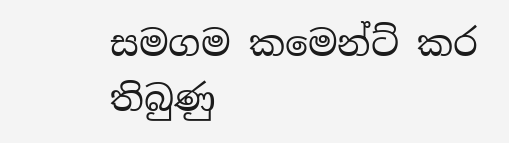සමගම කමෙන්ට් කර තිබුණු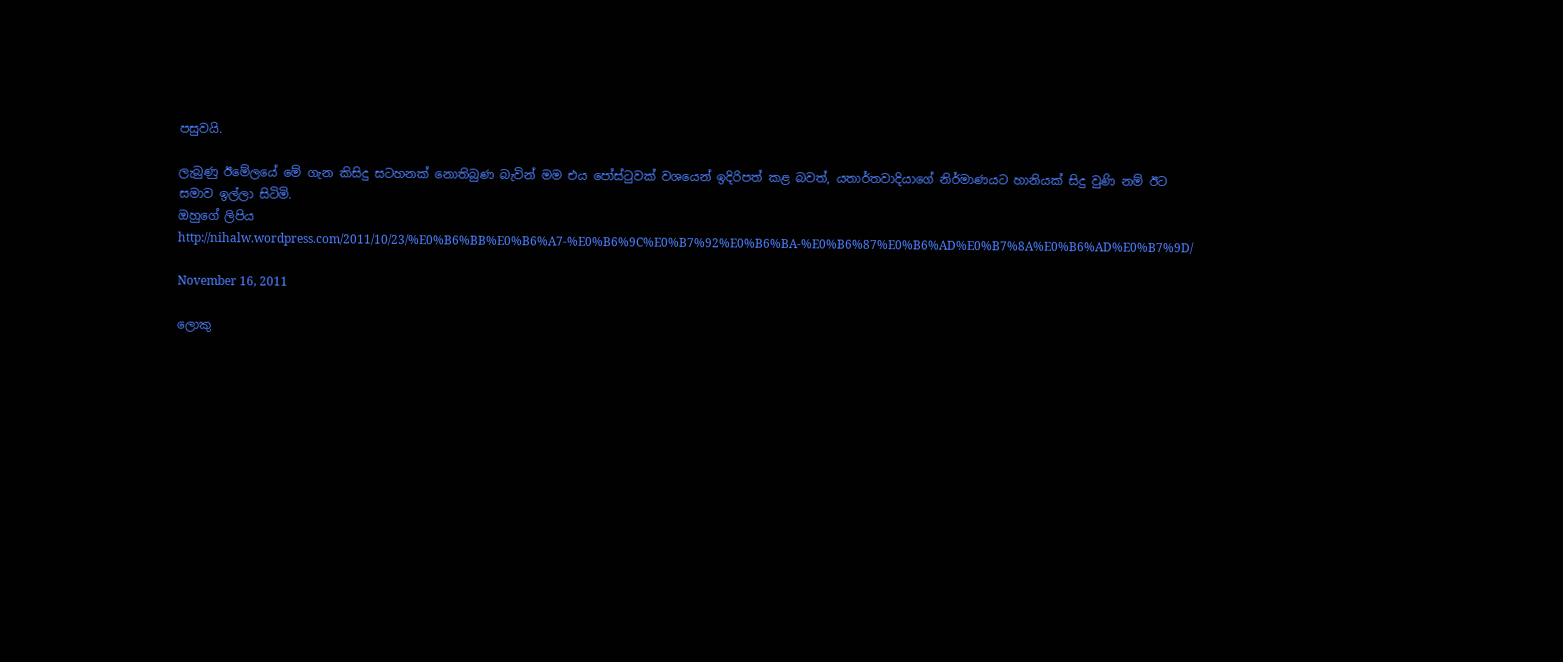පසුවයි.

ලැබුණු ඊමේලයේ මේ ගැන කිසිදු සටහනක් නොතිබුණ බැවින් මම එය පෝස්ටුවක් වශයෙන් ඉදිරිපත් කළ බවත්, යතාර්තවාදියාගේ නිර්මාණයට හානියක් සිදු වුණි නම් ඊට සමාව ඉල්ලා සිටිමි.
ඔහුගේ ලිපිය   http://nihalw.wordpress.com/2011/10/23/%E0%B6%BB%E0%B6%A7-%E0%B6%9C%E0%B7%92%E0%B6%BA-%E0%B6%87%E0%B6%AD%E0%B7%8A%E0%B6%AD%E0%B7%9D/

November 16, 2011

ලොකු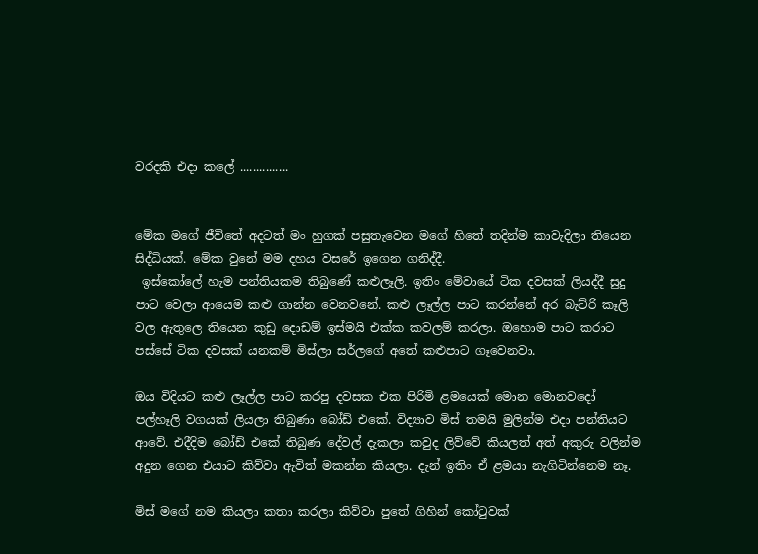වරදකි එදා කලේ ...............


මේක මගේ ජීවිතේ අදටත් මං හුගක් පසුතැවෙන මගේ හිතේ තදින්ම කාවැදිලා තියෙන සිද්ධියක්. මේක වුනේ මම දහය වසරේ ඉගෙන ගනිද්දී.
 ඉස්කෝලේ හැම පන්තියකම තිබුණේ කළුලෑලි. ඉතිං මේවායේ ටික දවසක් ලියද්දී සුදු පාට වෙලා ආයෙම කළු ගාන්න වෙනවනේ. කළු ලෑල්ල පාට කරන්නේ අර බැට්රි කෑලි වල ඇතුලෙ තියෙන කුඩු දොඩම් ඉස්මයි එක්ක කවලම් කරලා. ඔහොම පාට කරාට පස්සේ ටික දවසක් යනකම් මිස්ලා සර්ලගේ අතේ කළුපාට ගෑවෙනවා.

ඔය විදියට කළු ලෑල්ල පා‍ට කරපු දවසක එක පිරිමි ළමයෙක් මොන මොනවදෝ පල්හෑලි වගයක් ලියලා තිබුණා බෝඩ් එකේ. විද්‍යාව මිස් තමයි මුලින්ම එදා පන්තියට ආවේ. එදීදිම බෝඩ් එකේ තිබුණ දේවල් දැකලා කවුද ලිව්වේ කියලත් අත් අකුරු වලින්ම අදුන ගෙන එයාට කිව්වා ඇවිත් මකන්න කියලා. දැන් ඉතිං ඒ ළමයා නැගිටින්නෙම නෑ.

මිස් මගේ නම කියලා කතා කරලා කිව්වා පුතේ ගිහින් කෝටුවක්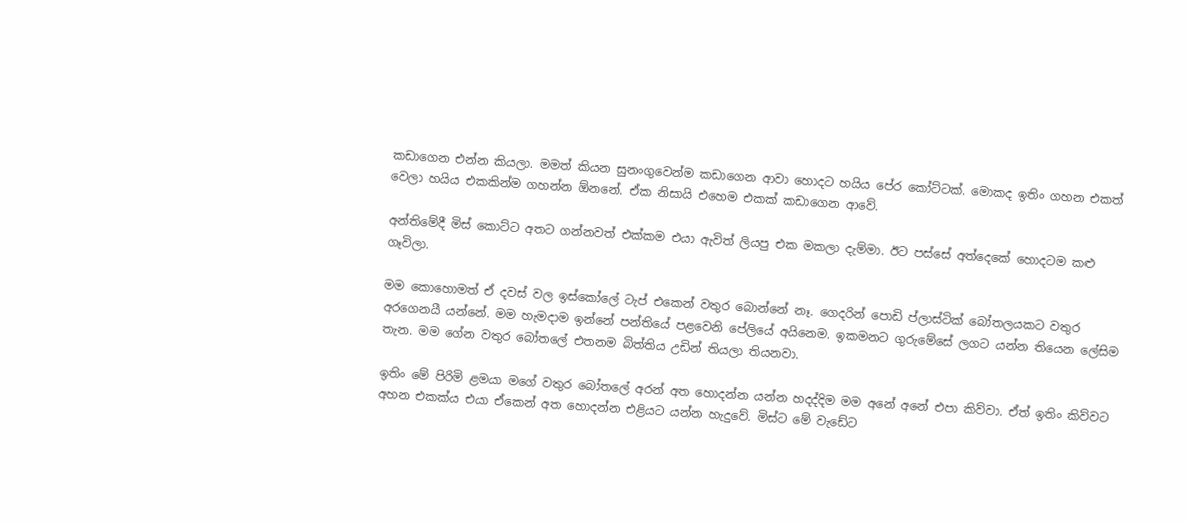කඩාගෙන එන්න කියලා. මමත් කියන සුනංගුවෙන්ම කඩාගෙන ආවා හොදට හයිය පේර කෝට්ටක්. මොකද ඉතිං ගහන එකත් වෙලා හයිය එකකින්ම ගහන්න ඕනනේ. ඒක නිසායි එහෙම එකක් කඩාගෙන ආවේ.

අන්තිමේදී මිස් කොට්ට අතට ගන්නවත් එක්කම එයා ඇවිත් ලියපු එක මකලා දැම්මා. ඊට පස්සේ අත්දෙකේ හොදටම කළු ගෑවිලා.

මම කොහොමත් ඒ දවස් වල ඉස්කෝලේ ටැප් එකෙන් වතුර බොන්නේ නෑ. ගෙදරින් පොඩි ප්ලාස්ටික් බෝතලයකට වතුර අරගෙනයී යන්නේ. මම හැමදාම ඉන්නේ පන්තියේ පළවෙනි පේලියේ අයිනෙම. ඉකමනට ගුරුමේසේ ලගට යන්න තියෙන ලේසිම තැන. මම ගේන වතුර බෝතලේ එතනම බිත්තිය උඩින් තියලා තියනවා.

ඉතිං මේ පිරිමි ළමයා මගේ වතුර බෝතලේ අරන් අත හොදන්න යන්න හදද්දිම මම අනේ අනේ එපා කිව්වා. ඒත් ඉතිං කිව්වට අහන එකක්ය එයා ඒකෙන් අත හොදන්න එළියට යන්න හැදුවේ. මිස්ට මේ වැඩේට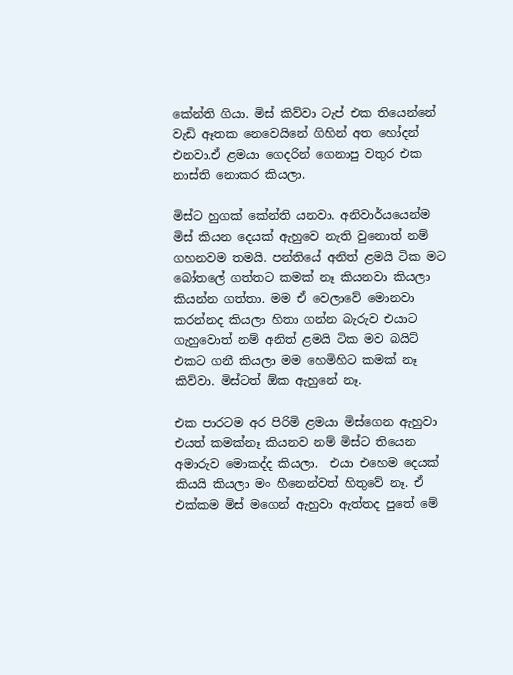කේන්ති ගියා. මිස් කිව්වා ටැප් එක තියෙන්නේ වැඩි ඈතක නෙවෙයිනේ ගිහින් අත හෝදන් එනවා.ඒ ළමයා ගෙදරින් ගෙනාපු වතුර එක නාස්ති නොකර කියලා.

මිස්ට හුගක් කේන්ති යනවා. අනිවාර්යයෙන්ම මිස් කියන දෙයක් ඇහුවෙ නැති වුනොත් නම් ගහනවම තමයි. පන්තියේ අනිත් ළමයි ටික මට බෝතලේ ගත්තට කමක් නෑ කියනවා කියලා කියන්න ගත්තා. මම ඒ වෙලාවේ මොනවා කරන්නද කියලා හිතා ගන්න බැරුව ‍එයාට ගැහුවොත් නම් අනිත් ළමයි ටික මව බයිට් එකට ගනී කියලා මම හෙමිහිට කමක් නෑ කිව්වා. මිස්ටත් ඕක ඇහුනේ නෑ.

එක පාරටම අර පිරිමි ළමයා මිස්ගෙන ඇහුවා එයත් කමක්නෑ කියනව නම් මිස්ට තියෙන අමාරුව මොකද්ද කියලා.  එයා එහෙම දෙයක් කියයි කියලා මං හීනෙන්වත් හිතුවේ නෑ. ඒ එක්කම මිස් මගෙන් ඇහුවා ඇත්තද පුතේ මේ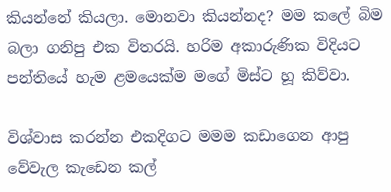කියන්නේ කියලා. මොනවා කියන්නද? මම කලේ බිම බලා ගනිපු එක විතරයි. හරිම අකාරුණික විදියට පන්තියේ හැම ළමයෙක්ම මගේ මිස්ට හූ කිව්වා.

විශ්වාස කරන්න එකදිගට මමම කඩාගෙන ආපු වේවැල කැඩෙන කල්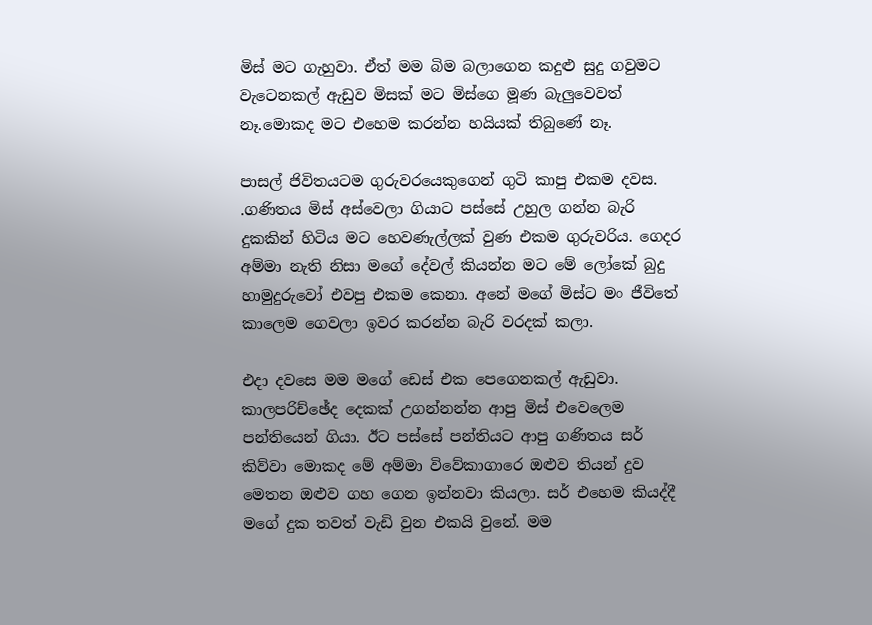මිස් මට ගැහුවා. ඒත් මම බිම බලාගෙන කදුළු සුදු ගවුමට වැටෙනකල් ඇඩුව මිසක් මට මිස්ගෙ මූණ බැලුවෙවත් නෑ.මොකද මට එහෙම කරන්න හයියක් තිබුණේ නෑ.

පාසල් ජිවිතයටම ගුරුවරයෙකුගෙන් ගුටි කාපු එකම දවස. .ගණිතය මිස් අස්වෙලා ගියාට පස්සේ උහුල ගන්න බැරි දුකකින් හිටිය මට හෙවණැල්ලක් වුණ එකම ගුරුවරිය. ගෙදර අම්මා නැති නිසා මගේ දේවල් කියන්න මට මේ ලෝකේ ‍බුදු හාමුදුරුවෝ එවපු එකම කෙනා. අනේ මගේ මිස්ට මං ජීවිතේ කාලෙම ගෙවලා ඉවර කරන්න බැරි වරදක් කලා.

එදා දවසෙ මම මගේ ඩෙස් එක පෙගෙනකල් ඇඩුවා. කාලපරිච්ඡේද දෙකක් උගන්නන්න ආපු මිස් එවෙලෙම පන්තියෙන් ගියා. ඊට පස්සේ පන්තියට ආපු ගණිතය සර් කිව්වා මොකද මේ අම්මා විවේකාගාරෙ ඔළුව තියන් දුව මෙතන ඔළුව ගහ ගෙන ඉන්නවා කියලා. සර් එහෙම කියද්දී මගේ දුක තවත් වැඩි වුන එකයි වුනේ. මම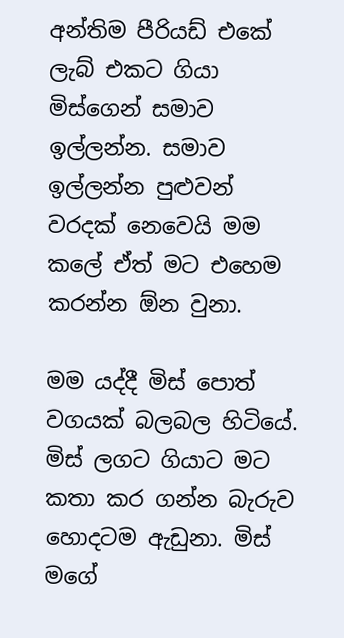අන්තිම පීරියඩ් එකේ ලැබ් එකට ගියා මිස්ගෙන් සමාව ඉල්ලන්න. සමාව ඉල්ලන්න පුළුවන් වරදක් නෙවෙයි මම කලේ ඒත් මට එහෙම කරන්න ඕන වුනා.

මම යද්දී මිස් පොත් වගයක් බලබල හිටියේ. මිස් ලගට ගියාට මට කතා කර ගන්න බැරුව හොදටම ඇඩුනා. මිස් මගේ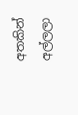අතකින් අල්ලලා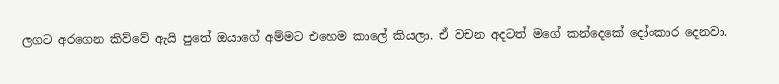ලගට අරගෙන කිව්වේ ඇයි පුතේ ඔයාගේ අම්මට එහෙම කාලේ කියලා. ඒ වචන අදටත් මගේ කන්දෙකේ දෝංකාර දෙනවා.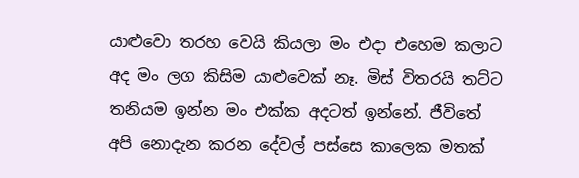යාළුවො තරහ වෙයි කියලා මං එදා එහෙම කලාට අද මං ලග කිසිම යාළුවෙක් නෑ. මිස් විතරයි තට්ට තනියම ඉන්න මං එක්ක අදටත් ඉන්නේ. ජීවිතේ අපි නොදැන කරන දේවල් පස්සෙ කාලෙක මතක්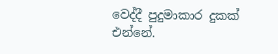වෙද්දී පුදුමාකාර දුකක් එන්නේ.